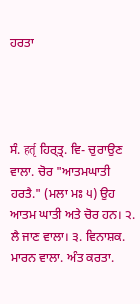ਹਰਤਾ




ਸੰ. हर्तृ ਹਿਰ੍‍ਤ੍ਰ. ਵਿ- ਚੁਰਾਉਣ ਵਾਲਾ. ਚੋਰ "ਆਤਮਘਾਤੀ ਹਰਤੈ." (ਮਲਾ ਮਃ ੫) ਉਹ ਆਤਮ ਘਾਤੀ ਅਤੇ ਚੋਰ ਹਨ। ੨. ਲੈ ਜਾਣ ਵਾਲਾ। ੩. ਵਿਨਾਸ਼ਕ. ਮਾਰਨ ਵਾਲਾ. ਅੰਤ ਕਰਤਾ.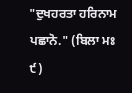"ਦੁਖਹਰਤਾ ਹਰਿਨਾਮ ਪਛਾਨੋ." (ਬਿਲਾ ਮਃ ੯)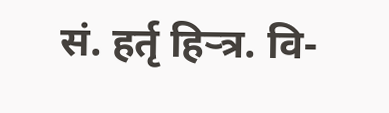सं. हर्तृ हिर्‍त्र. वि-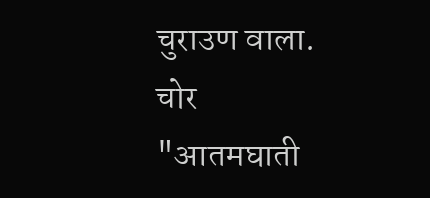चुराउण वाला. चोर "आतमघाती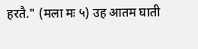हरतै." (मला मः ५) उह आतम घाती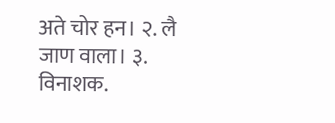अते चोर हन। २. लै जाण वाला। ३. विनाशक.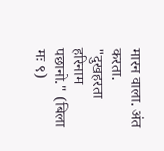मारन वाला. अंत करता. "दुखहरता हरिनाम पछानो." (बिला मः ९)